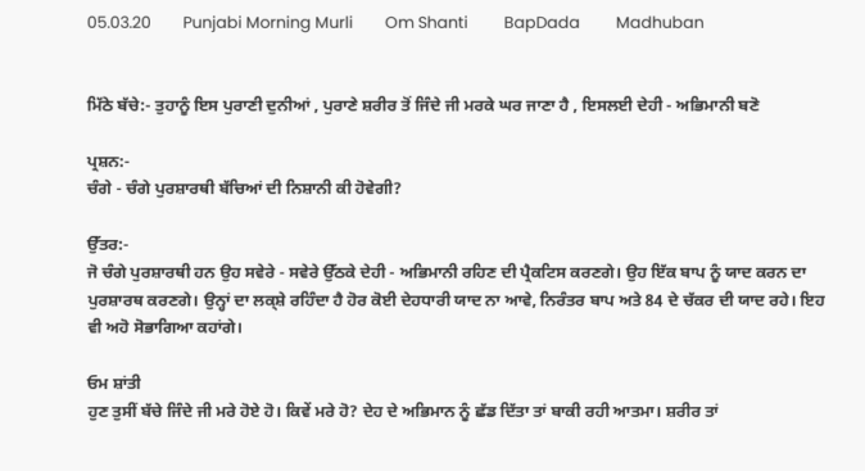05.03.20        Punjabi Morning Murli        Om Shanti         BapDada         Madhuban


ਮਿੱਠੇ ਬੱਚੇ:- ਤੁਹਾਨੂੰ ਇਸ ਪੁਰਾਣੀ ਦੁਨੀਆਂ , ਪੁਰਾਣੇ ਸ਼ਰੀਰ ਤੋਂ ਜਿੰਦੇ ਜੀ ਮਰਕੇ ਘਰ ਜਾਣਾ ਹੈ , ਇਸਲਈ ਦੇਹੀ - ਅਭਿਮਾਨੀ ਬਣੋ

ਪ੍ਰਸ਼ਨ:-
ਚੰਗੇ - ਚੰਗੇ ਪੁਰਸ਼ਾਰਥੀ ਬੱਚਿਆਂ ਦੀ ਨਿਸ਼ਾਨੀ ਕੀ ਹੋਵੇਗੀ?

ਉੱਤਰ:-
ਜੋ ਚੰਗੇ ਪੁਰਸ਼ਾਰਥੀ ਹਨ ਉਹ ਸਵੇਰੇ - ਸਵੇਰੇ ਉੱਠਕੇ ਦੇਹੀ - ਅਭਿਮਾਨੀ ਰਹਿਣ ਦੀ ਪ੍ਰੈਕਟਿਸ ਕਰਣਗੇ। ਉਹ ਇੱਕ ਬਾਪ ਨੂੰ ਯਾਦ ਕਰਨ ਦਾ ਪੁਰਸ਼ਾਰਥ ਕਰਣਗੇ। ਉਨ੍ਹਾਂ ਦਾ ਲਕ੍ਸ਼ੇ ਰਹਿੰਦਾ ਹੈ ਹੋਰ ਕੋਈ ਦੇਹਧਾਰੀ ਯਾਦ ਨਾ ਆਵੇ, ਨਿਰੰਤਰ ਬਾਪ ਅਤੇ 84 ਦੇ ਚੱਕਰ ਦੀ ਯਾਦ ਰਹੇ। ਇਹ ਵੀ ਅਹੋ ਸੋਭਾਗਿਆ ਕਹਾਂਗੇ।

ਓਮ ਸ਼ਾਂਤੀ
ਹੁਣ ਤੁਸੀਂ ਬੱਚੇ ਜਿੰਦੇ ਜੀ ਮਰੇ ਹੋਏ ਹੋ। ਕਿਵੇਂ ਮਰੇ ਹੋ? ਦੇਹ ਦੇ ਅਭਿਮਾਨ ਨੂੰ ਛੱਡ ਦਿੱਤਾ ਤਾਂ ਬਾਕੀ ਰਹੀ ਆਤਮਾ। ਸ਼ਰੀਰ ਤਾਂ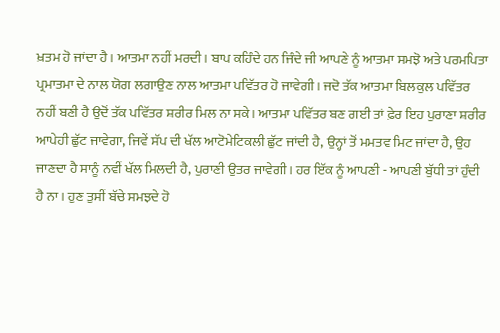ਖ਼ਤਮ ਹੋ ਜਾਂਦਾ ਹੈ। ਆਤਮਾ ਨਹੀਂ ਮਰਦੀ। ਬਾਪ ਕਹਿੰਦੇ ਹਨ ਜਿੰਦੇ ਜੀ ਆਪਣੇ ਨੂੰ ਆਤਮਾ ਸਮਝੋ ਅਤੇ ਪਰਮਪਿਤਾ ਪ੍ਰਮਾਤਮਾ ਦੇ ਨਾਲ ਯੋਗ ਲਗਾਉਣ ਨਾਲ ਆਤਮਾ ਪਵਿੱਤਰ ਹੋ ਜਾਵੇਗੀ। ਜਦੋ ਤੱਕ ਆਤਮਾ ਬਿਲਕੁਲ ਪਵਿੱਤਰ ਨਹੀਂ ਬਣੀ ਹੈ ਉਦੋਂ ਤੱਕ ਪਵਿੱਤਰ ਸ਼ਰੀਰ ਮਿਲ ਨਾ ਸਕੇ। ਆਤਮਾ ਪਵਿੱਤਰ ਬਣ ਗਈ ਤਾਂ ਫ਼ੇਰ ਇਹ ਪੁਰਾਣਾ ਸ਼ਰੀਰ ਆਪੇਹੀ ਛੁੱਟ ਜਾਵੇਗਾ, ਜਿਵੇਂ ਸੱਪ ਦੀ ਖੱਲ ਆਟੋਮੇਟਿਕਲੀ ਛੁੱਟ ਜਾਂਦੀ ਹੈ, ਉਨ੍ਹਾਂ ਤੋਂ ਮਮਤਵ ਮਿਟ ਜਾਂਦਾ ਹੈ, ਉਹ ਜਾਣਦਾ ਹੈ ਸਾਨੂੰ ਨਵੀਂ ਖੱਲ ਮਿਲਦੀ ਹੈ, ਪੁਰਾਣੀ ਉਤਰ ਜਾਵੇਗੀ। ਹਰ ਇੱਕ ਨੂੰ ਆਪਣੀ - ਆਪਣੀ ਬੁੱਧੀ ਤਾਂ ਹੁੰਦੀ ਹੈ ਨਾ। ਹੁਣ ਤੁਸੀਂ ਬੱਚੇ ਸਮਝਦੇ ਹੋ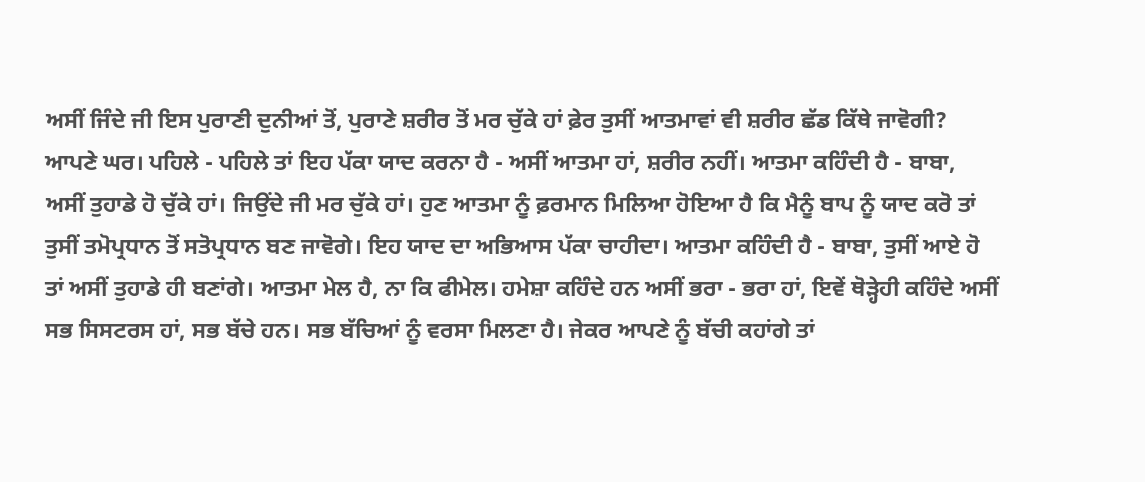ਅਸੀਂ ਜਿੰਦੇ ਜੀ ਇਸ ਪੁਰਾਣੀ ਦੁਨੀਆਂ ਤੋਂ, ਪੁਰਾਣੇ ਸ਼ਰੀਰ ਤੋਂ ਮਰ ਚੁੱਕੇ ਹਾਂ ਫ਼ੇਰ ਤੁਸੀਂ ਆਤਮਾਵਾਂ ਵੀ ਸ਼ਰੀਰ ਛੱਡ ਕਿੱਥੇ ਜਾਵੋਗੀ? ਆਪਣੇ ਘਰ। ਪਹਿਲੇ - ਪਹਿਲੇ ਤਾਂ ਇਹ ਪੱਕਾ ਯਾਦ ਕਰਨਾ ਹੈ - ਅਸੀਂ ਆਤਮਾ ਹਾਂ, ਸ਼ਰੀਰ ਨਹੀਂ। ਆਤਮਾ ਕਹਿੰਦੀ ਹੈ - ਬਾਬਾ, ਅਸੀਂ ਤੁਹਾਡੇ ਹੋ ਚੁੱਕੇ ਹਾਂ। ਜਿਉਂਦੇ ਜੀ ਮਰ ਚੁੱਕੇ ਹਾਂ। ਹੁਣ ਆਤਮਾ ਨੂੰ ਫ਼ਰਮਾਨ ਮਿਲਿਆ ਹੋਇਆ ਹੈ ਕਿ ਮੈਨੂੰ ਬਾਪ ਨੂੰ ਯਾਦ ਕਰੋ ਤਾਂ ਤੁਸੀਂ ਤਮੋਪ੍ਰਧਾਨ ਤੋਂ ਸਤੋਪ੍ਰਧਾਨ ਬਣ ਜਾਵੋਗੇ। ਇਹ ਯਾਦ ਦਾ ਅਭਿਆਸ ਪੱਕਾ ਚਾਹੀਦਾ। ਆਤਮਾ ਕਹਿੰਦੀ ਹੈ - ਬਾਬਾ, ਤੁਸੀਂ ਆਏ ਹੋ ਤਾਂ ਅਸੀਂ ਤੁਹਾਡੇ ਹੀ ਬਣਾਂਗੇ। ਆਤਮਾ ਮੇਲ ਹੈ, ਨਾ ਕਿ ਫੀਮੇਲ। ਹਮੇਸ਼ਾ ਕਹਿੰਦੇ ਹਨ ਅਸੀਂ ਭਰਾ - ਭਰਾ ਹਾਂ, ਇਵੇਂ ਥੋੜ੍ਹੇਹੀ ਕਹਿੰਦੇ ਅਸੀਂ ਸਭ ਸਿਸਟਰਸ ਹਾਂ, ਸਭ ਬੱਚੇ ਹਨ। ਸਭ ਬੱਚਿਆਂ ਨੂੰ ਵਰਸਾ ਮਿਲਣਾ ਹੈ। ਜੇਕਰ ਆਪਣੇ ਨੂੰ ਬੱਚੀ ਕਹਾਂਗੇ ਤਾਂ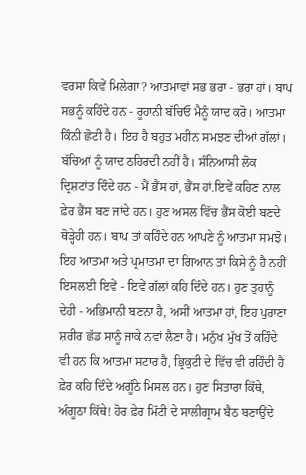ਵਰਸਾ ਕਿਵੇਂ ਮਿਲੇਗਾ? ਆਤਮਾਵਾਂ ਸਭ ਭਰਾ - ਭਰਾ ਹਾਂ। ਬਾਪ ਸਭਨੂੰ ਕਹਿੰਦੇ ਹਨ - ਰੂਹਾਨੀ ਬੱਚਿਓ ਮੈਨੂੰ ਯਾਦ ਕਰੋ। ਆਤਮਾ ਕਿੰਨੀ ਛੋਟੀ ਹੈ। ਇਹ ਹੈ ਬਹੁਤ ਮਹੀਨ ਸਮਝਣ ਦੀਆਂ ਗੱਲਾਂ। ਬੱਚਿਆਂ ਨੂੰ ਯਾਦ ਠਹਿਰਦੀ ਨਹੀਂ ਹੈ। ਸੰਨਿਆਸੀ ਲੋਕ ਦ੍ਰਿਸ਼ਟਾਂਤ ਦਿੰਦੇ ਹਨ - ਮੈਂ ਭੈਂਸ ਹਾਂ, ਭੈਂਸ ਹਾਂ.ਇਵੇਂ ਕਹਿਣ ਨਾਲ ਫ਼ੇਰ ਭੈਂਸ ਬਣ ਜਾਂਦੇ ਹਨ। ਹੁਣ ਅਸਲ ਵਿੱਚ ਭੈਂਸ ਕੋਈ ਬਣਦੇ ਥੋੜ੍ਹੇਹੀ ਹਨ। ਬਾਪ ਤਾਂ ਕਹਿੰਦੇ ਹਨ ਆਪਣੇ ਨੂੰ ਆਤਮਾ ਸਮਝੋ। ਇਹ ਆਤਮਾ ਅਤੇ ਪ੍ਰਮਾਤਮਾ ਦਾ ਗਿਆਨ ਤਾਂ ਕਿਸੇ ਨੂੰ ਹੈ ਨਹੀਂ ਇਸਲਈ ਇਵੇਂ - ਇਵੇਂ ਗੱਲਾਂ ਕਹਿ ਦਿੰਦੇ ਹਨ। ਹੁਣ ਤੁਹਾਨੂੰ ਦੇਹੀ - ਅਭਿਮਾਨੀ ਬਣਨਾ ਹੈ, ਅਸੀਂ ਆਤਮਾ ਹਾਂ, ਇਹ ਪੁਰਾਣਾ ਸ਼ਰੀਰ ਛੱਡ ਸਾਨੂੰ ਜਾਕੇ ਨਵਾਂ ਲੈਣਾ ਹੈ। ਮਨੁੱਖ ਮੁੱਖ ਤੋਂ ਕਹਿੰਦੇ ਵੀ ਹਨ ਕਿ ਆਤਮਾ ਸਟਾਰ ਹੈ, ਭ੍ਰਿਕੁਟੀ ਦੇ ਵਿੱਚ ਵੀ ਰਹਿੰਦੀ ਹੈ ਫ਼ੇਰ ਕਹਿ ਦਿੰਦੇ ਅਗੂੰਠੇ ਮਿਸਲ ਹਨ। ਹੁਣ ਸਿਤਾਰਾ ਕਿੱਥੇ, ਅੰਗੂਠਾ ਕਿੱਥੇ! ਹੋਰ ਫ਼ੇਰ ਮਿੱਟੀ ਦੇ ਸਾਲੀਗ੍ਰਾਮ ਬੈਠ ਬਣਾਉਂਦੇ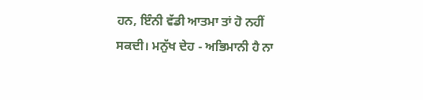ਹਨ, ਇੰਨੀ ਵੱਡੀ ਆਤਮਾ ਤਾਂ ਹੋ ਨਹੀਂ ਸਕਦੀ। ਮਨੁੱਖ ਦੇਹ - ਅਭਿਮਾਨੀ ਹੈ ਨਾ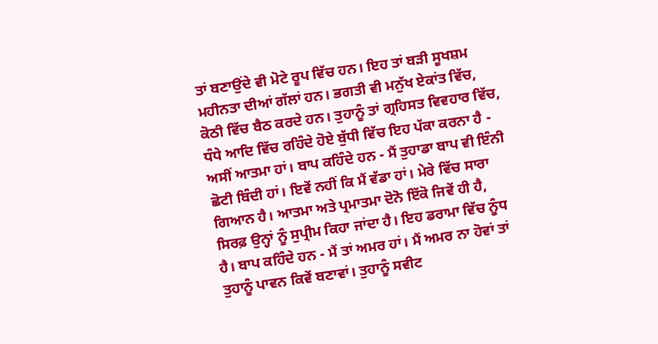ਤਾਂ ਬਣਾਉਂਦੇ ਵੀ ਮੋਟੇ ਰੂਪ ਵਿੱਚ ਹਨ। ਇਹ ਤਾਂ ਬੜੀ ਸੂਖਸ਼ਮ ਮਹੀਨਤਾ ਦੀਆਂ ਗੱਲਾਂ ਹਨ। ਭਗਤੀ ਵੀ ਮਨੁੱਖ ਏਕਾਂਤ ਵਿੱਚ, ਕੋਠੀ ਵਿੱਚ ਬੈਠ ਕਰਦੇ ਹਨ। ਤੁਹਾਨੂੰ ਤਾਂ ਗ੍ਰਹਿਸਤ ਵਿਵਹਾਰ ਵਿੱਚ, ਧੰਧੇ ਆਦਿ ਵਿੱਚ ਰਹਿੰਦੇ ਹੋਏ ਬੁੱਧੀ ਵਿੱਚ ਇਹ ਪੱਕਾ ਕਰਨਾ ਹੈ - ਅਸੀਂ ਆਤਮਾ ਹਾਂ। ਬਾਪ ਕਹਿੰਦੇ ਹਨ - ਮੈਂ ਤੁਹਾਡਾ ਬਾਪ ਵੀ ਇੰਨੀ ਛੋਟੀ ਬਿੰਦੀ ਹਾਂ। ਇਵੇਂ ਨਹੀਂ ਕਿ ਮੈਂ ਵੱਡਾ ਹਾਂ। ਮੇਰੇ ਵਿੱਚ ਸਾਰਾ ਗਿਆਨ ਹੈ। ਆਤਮਾ ਅਤੇ ਪ੍ਰਮਾਤਮਾ ਦੋਨੋ ਇੱਕੋ ਜਿਵੇਂ ਹੀ ਹੈ, ਸਿਰਫ਼ ਉਨ੍ਹਾਂ ਨੂੰ ਸੁਪ੍ਰੀਮ ਕਿਹਾ ਜਾਂਦਾ ਹੈ। ਇਹ ਡਰਾਮਾ ਵਿੱਚ ਨੂੰਧ ਹੈ। ਬਾਪ ਕਹਿੰਦੇ ਹਨ - ਮੈਂ ਤਾਂ ਅਮਰ ਹਾਂ। ਮੈਂ ਅਮਰ ਨਾ ਹੋਵਾਂ ਤਾਂ ਤੁਹਾਨੂੰ ਪਾਵਨ ਕਿਵੇਂ ਬਣਾਵਾਂ। ਤੁਹਾਨੂੰ ਸਵੀਟ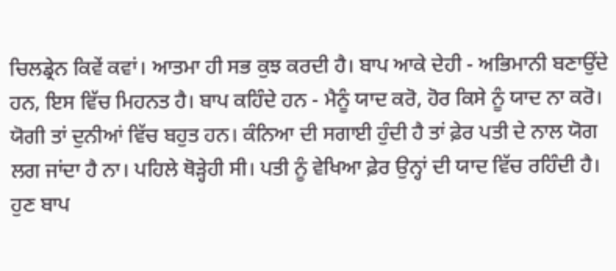ਚਿਲਡ੍ਰੇਨ ਕਿਵੇਂ ਕਵਾਂ। ਆਤਮਾ ਹੀ ਸਭ ਕੁਝ ਕਰਦੀ ਹੈ। ਬਾਪ ਆਕੇ ਦੇਹੀ - ਅਭਿਮਾਨੀ ਬਣਾਉਂਦੇ ਹਨ, ਇਸ ਵਿੱਚ ਮਿਹਨਤ ਹੈ। ਬਾਪ ਕਹਿੰਦੇ ਹਨ - ਮੈਨੂੰ ਯਾਦ ਕਰੋ, ਹੋਰ ਕਿਸੇ ਨੂੰ ਯਾਦ ਨਾ ਕਰੋ। ਯੋਗੀ ਤਾਂ ਦੁਨੀਆਂ ਵਿੱਚ ਬਹੁਤ ਹਨ। ਕੰਨਿਆ ਦੀ ਸਗਾਈ ਹੁੰਦੀ ਹੈ ਤਾਂ ਫ਼ੇਰ ਪਤੀ ਦੇ ਨਾਲ ਯੋਗ ਲਗ ਜਾਂਦਾ ਹੈ ਨਾ। ਪਹਿਲੇ ਥੋੜ੍ਹੇਹੀ ਸੀ। ਪਤੀ ਨੂੰ ਵੇਖਿਆ ਫ਼ੇਰ ਉਨ੍ਹਾਂ ਦੀ ਯਾਦ ਵਿੱਚ ਰਹਿੰਦੀ ਹੈ। ਹੁਣ ਬਾਪ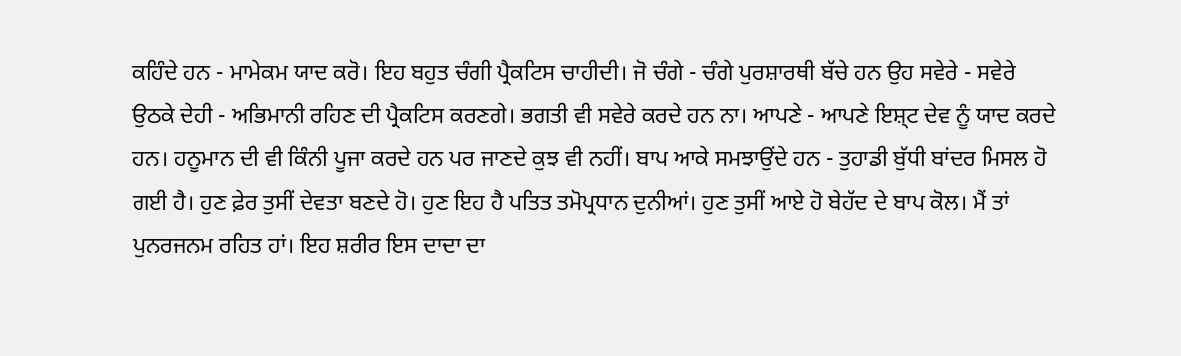ਕਹਿੰਦੇ ਹਨ - ਮਾਮੇਕਮ ਯਾਦ ਕਰੋ। ਇਹ ਬਹੁਤ ਚੰਗੀ ਪ੍ਰੈਕਟਿਸ ਚਾਹੀਦੀ। ਜੋ ਚੰਗੇ - ਚੰਗੇ ਪੁਰਸ਼ਾਰਥੀ ਬੱਚੇ ਹਨ ਉਹ ਸਵੇਰੇ - ਸਵੇਰੇ ਉਠਕੇ ਦੇਹੀ - ਅਭਿਮਾਨੀ ਰਹਿਣ ਦੀ ਪ੍ਰੈਕਟਿਸ ਕਰਣਗੇ। ਭਗਤੀ ਵੀ ਸਵੇਰੇ ਕਰਦੇ ਹਨ ਨਾ। ਆਪਣੇ - ਆਪਣੇ ਇਸ਼੍ਟ ਦੇਵ ਨੂੰ ਯਾਦ ਕਰਦੇ ਹਨ। ਹਨੂਮਾਨ ਦੀ ਵੀ ਕਿੰਨੀ ਪੂਜਾ ਕਰਦੇ ਹਨ ਪਰ ਜਾਣਦੇ ਕੁਝ ਵੀ ਨਹੀਂ। ਬਾਪ ਆਕੇ ਸਮਝਾਉਂਦੇ ਹਨ - ਤੁਹਾਡੀ ਬੁੱਧੀ ਬਾਂਦਰ ਮਿਸਲ ਹੋ ਗਈ ਹੈ। ਹੁਣ ਫ਼ੇਰ ਤੁਸੀਂ ਦੇਵਤਾ ਬਣਦੇ ਹੋ। ਹੁਣ ਇਹ ਹੈ ਪਤਿਤ ਤਮੋਪ੍ਰਧਾਨ ਦੁਨੀਆਂ। ਹੁਣ ਤੁਸੀਂ ਆਏ ਹੋ ਬੇਹੱਦ ਦੇ ਬਾਪ ਕੋਲ। ਮੈਂ ਤਾਂ ਪੁਨਰਜਨਮ ਰਹਿਤ ਹਾਂ। ਇਹ ਸ਼ਰੀਰ ਇਸ ਦਾਦਾ ਦਾ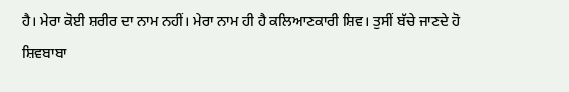ਹੈ। ਮੇਰਾ ਕੋਈ ਸ਼ਰੀਰ ਦਾ ਨਾਮ ਨਹੀਂ। ਮੇਰਾ ਨਾਮ ਹੀ ਹੈ ਕਲਿਆਣਕਾਰੀ ਸ਼ਿਵ। ਤੁਸੀਂ ਬੱਚੇ ਜਾਣਦੇ ਹੋ ਸ਼ਿਵਬਾਬਾ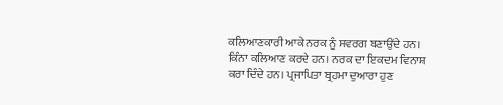ਕਲਿਆਣਕਾਰੀ ਆਕੇ ਨਰਕ ਨੂੰ ਸਵਰਗ ਬਣਾਉਂਦੇ ਹਨ। ਕਿੰਨਾ ਕਲਿਆਣ ਕਰਦੇ ਹਨ। ਨਰਕ ਦਾ ਇਕਦਮ ਵਿਨਾਸ਼ ਕਰਾ ਦਿੰਦੇ ਹਨ। ਪ੍ਰਜਾਪਿਤਾ ਬ੍ਰਹਮਾ ਦੁਆਰਾ ਹੁਣ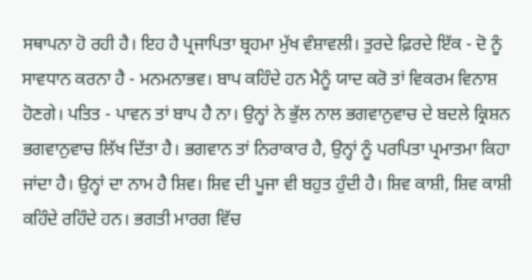ਸਥਾਪਨਾ ਹੋ ਰਹੀ ਹੈ। ਇਹ ਹੈ ਪ੍ਰਜਾਪਿਤਾ ਬ੍ਰਹਮਾ ਮੁੱਖ ਵੰਸ਼ਾਵਲੀ। ਤੁਰਦੇ ਫ਼ਿਰਦੇ ਇੱਕ - ਦੋ ਨੂੰ ਸਾਵਧਾਨ ਕਰਨਾ ਹੈ - ਮਨਮਨਾਭਵ। ਬਾਪ ਕਹਿੰਦੇ ਹਨ ਮੈਨੂੰ ਯਾਦ ਕਰੋ ਤਾਂ ਵਿਕਰਮ ਵਿਨਾਸ਼ ਹੋਣਗੇ। ਪਤਿਤ - ਪਾਵਨ ਤਾਂ ਬਾਪ ਹੈ ਨਾ। ਉਨ੍ਹਾਂ ਨੇ ਭੁੱਲ ਨਾਲ ਭਗਵਾਨੁਵਾਚ ਦੇ ਬਦਲੇ ਕ੍ਰਿਸ਼ਨ ਭਗਵਾਨੁਵਾਚ ਲਿੱਖ ਦਿੱਤਾ ਹੈ। ਭਗਵਾਨ ਤਾਂ ਨਿਰਾਕਾਰ ਹੈ, ਉਨ੍ਹਾਂ ਨੂੰ ਪਰਪਿਤਾ ਪ੍ਰਮਾਤਮਾ ਕਿਹਾ ਜਾਂਦਾ ਹੈ। ਉਨ੍ਹਾਂ ਦਾ ਨਾਮ ਹੈ ਸ਼ਿਵ। ਸ਼ਿਵ ਦੀ ਪੂਜਾ ਵੀ ਬਹੁਤ ਹੁੰਦੀ ਹੈ। ਸ਼ਿਵ ਕਾਸ਼ੀ, ਸ਼ਿਵ ਕਾਸ਼ੀ ਕਹਿੰਦੇ ਰਹਿੰਦੇ ਹਨ। ਭਗਤੀ ਮਾਰਗ ਵਿੱਚ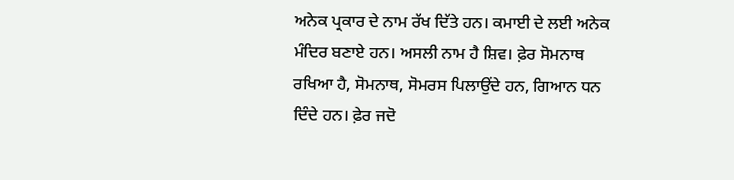ਅਨੇਕ ਪ੍ਰਕਾਰ ਦੇ ਨਾਮ ਰੱਖ ਦਿੱਤੇ ਹਨ। ਕਮਾਈ ਦੇ ਲਈ ਅਨੇਕ ਮੰਦਿਰ ਬਣਾਏ ਹਨ। ਅਸਲੀ ਨਾਮ ਹੈ ਸ਼ਿਵ। ਫ਼ੇਰ ਸੋਮਨਾਥ ਰਖਿਆ ਹੈ, ਸੋਮਨਾਥ, ਸੋਮਰਸ ਪਿਲਾਉਂਦੇ ਹਨ, ਗਿਆਨ ਧਨ ਦਿੰਦੇ ਹਨ। ਫ਼ੇਰ ਜਦੋ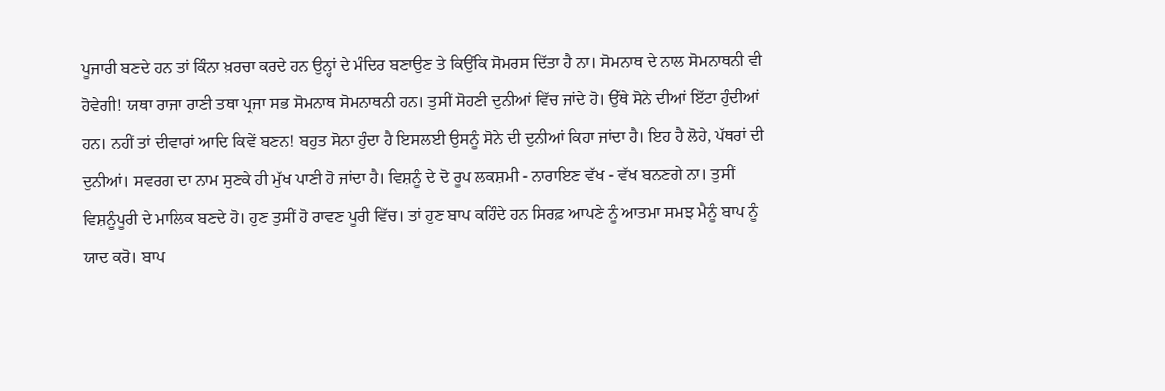ਪੂਜਾਰੀ ਬਣਦੇ ਹਨ ਤਾਂ ਕਿੰਨਾ ਖ਼ਰਚਾ ਕਰਦੇ ਹਨ ਉਨ੍ਹਾਂ ਦੇ ਮੰਦਿਰ ਬਣਾਉਣ ਤੇ ਕਿਉਂਕਿ ਸੋਮਰਸ ਦਿੱਤਾ ਹੈ ਨਾ। ਸੋਮਨਾਥ ਦੇ ਨਾਲ ਸੋਮਨਾਥਨੀ ਵੀ ਹੋਵੇਗੀ! ਯਥਾ ਰਾਜਾ ਰਾਣੀ ਤਥਾ ਪ੍ਰਜਾ ਸਭ ਸੋਮਨਾਥ ਸੋਮਨਾਥਨੀ ਹਨ। ਤੁਸੀਂ ਸੋਹਣੀ ਦੁਨੀਆਂ ਵਿੱਚ ਜਾਂਦੇ ਹੋ। ਉੱਥੇ ਸੋਨੇ ਦੀਆਂ ਇੱਟਾ ਹੁੰਦੀਆਂ ਹਨ। ਨਹੀਂ ਤਾਂ ਦੀਵਾਰਾਂ ਆਦਿ ਕਿਵੇਂ ਬਣਨ! ਬਹੁਤ ਸੋਨਾ ਹੁੰਦਾ ਹੈ ਇਸਲਈ ਉਸਨੂੰ ਸੋਨੇ ਦੀ ਦੁਨੀਆਂ ਕਿਹਾ ਜਾਂਦਾ ਹੈ। ਇਹ ਹੈ ਲੋਹੇ, ਪੱਥਰਾਂ ਦੀ ਦੁਨੀਆਂ। ਸਵਰਗ ਦਾ ਨਾਮ ਸੁਣਕੇ ਹੀ ਮੁੱਖ ਪਾਣੀ ਹੋ ਜਾਂਦਾ ਹੈ। ਵਿਸ਼ਨੂੰ ਦੇ ਦੋ ਰੂਪ ਲਕਸ਼ਮੀ - ਨਾਰਾਇਣ ਵੱਖ - ਵੱਖ ਬਨਣਗੇ ਨਾ। ਤੁਸੀਂ ਵਿਸ਼ਨੂੰਪੂਰੀ ਦੇ ਮਾਲਿਕ ਬਣਦੇ ਹੋ। ਹੁਣ ਤੁਸੀਂ ਹੋ ਰਾਵਣ ਪੂਰੀ ਵਿੱਚ। ਤਾਂ ਹੁਣ ਬਾਪ ਕਹਿੰਦੇ ਹਨ ਸਿਰਫ਼ ਆਪਣੇ ਨੂੰ ਆਤਮਾ ਸਮਝ ਮੈਨੂੰ ਬਾਪ ਨੂੰ ਯਾਦ ਕਰੋ। ਬਾਪ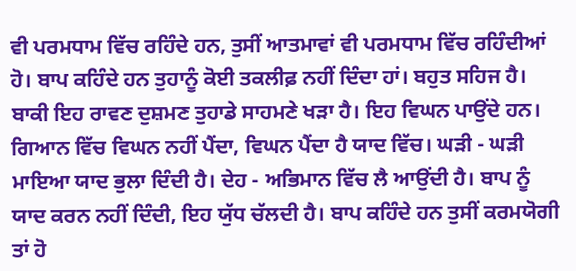ਵੀ ਪਰਮਧਾਮ ਵਿੱਚ ਰਹਿੰਦੇ ਹਨ, ਤੁਸੀਂ ਆਤਮਾਵਾਂ ਵੀ ਪਰਮਧਾਮ ਵਿੱਚ ਰਹਿੰਦੀਆਂ ਹੋ। ਬਾਪ ਕਹਿੰਦੇ ਹਨ ਤੁਹਾਨੂੰ ਕੋਈ ਤਕਲੀਫ਼ ਨਹੀਂ ਦਿੰਦਾ ਹਾਂ। ਬਹੁਤ ਸਹਿਜ ਹੈ। ਬਾਕੀ ਇਹ ਰਾਵਣ ਦੁਸ਼ਮਣ ਤੁਹਾਡੇ ਸਾਹਮਣੇ ਖੜਾ ਹੈ। ਇਹ ਵਿਘਨ ਪਾਉਂਦੇ ਹਨ। ਗਿਆਨ ਵਿੱਚ ਵਿਘਨ ਨਹੀਂ ਪੈਂਦਾ, ਵਿਘਨ ਪੈਂਦਾ ਹੈ ਯਾਦ ਵਿੱਚ। ਘੜੀ - ਘੜੀ ਮਾਇਆ ਯਾਦ ਭੁਲਾ ਦਿੰਦੀ ਹੈ। ਦੇਹ - ਅਭਿਮਾਨ ਵਿੱਚ ਲੈ ਆਉਂਦੀ ਹੈ। ਬਾਪ ਨੂੰ ਯਾਦ ਕਰਨ ਨਹੀਂ ਦਿੰਦੀ, ਇਹ ਯੁੱਧ ਚੱਲਦੀ ਹੈ। ਬਾਪ ਕਹਿੰਦੇ ਹਨ ਤੁਸੀਂ ਕਰਮਯੋਗੀ ਤਾਂ ਹੋ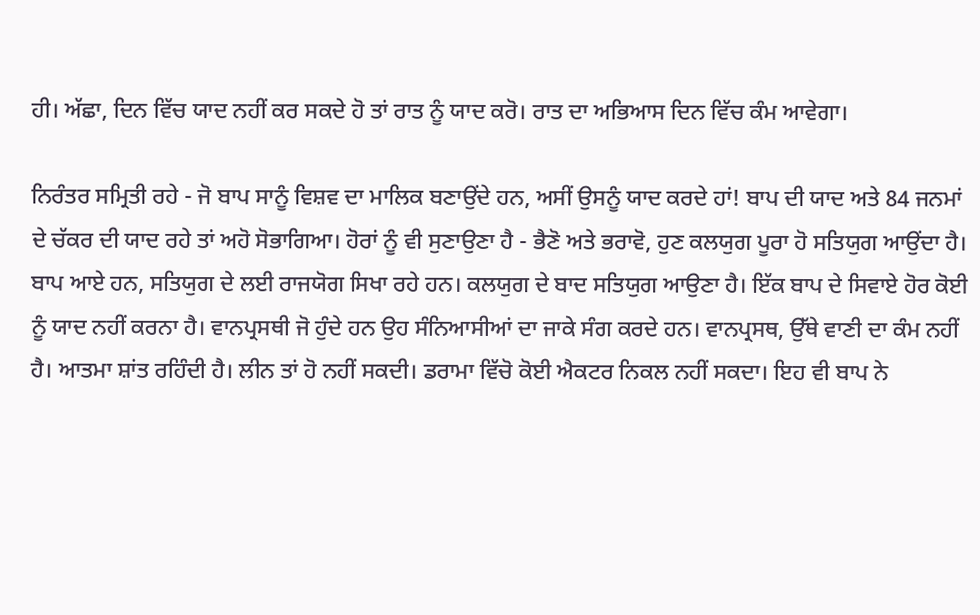ਹੀ। ਅੱਛਾ, ਦਿਨ ਵਿੱਚ ਯਾਦ ਨਹੀਂ ਕਰ ਸਕਦੇ ਹੋ ਤਾਂ ਰਾਤ ਨੂੰ ਯਾਦ ਕਰੋ। ਰਾਤ ਦਾ ਅਭਿਆਸ ਦਿਨ ਵਿੱਚ ਕੰਮ ਆਵੇਗਾ।

ਨਿਰੰਤਰ ਸਮ੍ਰਿਤੀ ਰਹੇ - ਜੋ ਬਾਪ ਸਾਨੂੰ ਵਿਸ਼ਵ ਦਾ ਮਾਲਿਕ ਬਣਾਉਂਦੇ ਹਨ, ਅਸੀਂ ਉਸਨੂੰ ਯਾਦ ਕਰਦੇ ਹਾਂ! ਬਾਪ ਦੀ ਯਾਦ ਅਤੇ 84 ਜਨਮਾਂ ਦੇ ਚੱਕਰ ਦੀ ਯਾਦ ਰਹੇ ਤਾਂ ਅਹੋ ਸੋਭਾਗਿਆ। ਹੋਰਾਂ ਨੂੰ ਵੀ ਸੁਣਾਉਣਾ ਹੈ - ਭੈਣੋ ਅਤੇ ਭਰਾਵੋ, ਹੁਣ ਕਲਯੁਗ ਪੂਰਾ ਹੋ ਸਤਿਯੁਗ ਆਉਂਦਾ ਹੈ। ਬਾਪ ਆਏ ਹਨ, ਸਤਿਯੁਗ ਦੇ ਲਈ ਰਾਜਯੋਗ ਸਿਖਾ ਰਹੇ ਹਨ। ਕਲਯੁਗ ਦੇ ਬਾਦ ਸਤਿਯੁਗ ਆਉਣਾ ਹੈ। ਇੱਕ ਬਾਪ ਦੇ ਸਿਵਾਏ ਹੋਰ ਕੋਈ ਨੂੰ ਯਾਦ ਨਹੀਂ ਕਰਨਾ ਹੈ। ਵਾਨਪ੍ਰਸਥੀ ਜੋ ਹੁੰਦੇ ਹਨ ਉਹ ਸੰਨਿਆਸੀਆਂ ਦਾ ਜਾਕੇ ਸੰਗ ਕਰਦੇ ਹਨ। ਵਾਨਪ੍ਰਸਥ, ਉੱਥੇ ਵਾਣੀ ਦਾ ਕੰਮ ਨਹੀਂ ਹੈ। ਆਤਮਾ ਸ਼ਾਂਤ ਰਹਿੰਦੀ ਹੈ। ਲੀਨ ਤਾਂ ਹੋ ਨਹੀਂ ਸਕਦੀ। ਡਰਾਮਾ ਵਿੱਚੋ ਕੋਈ ਐਕਟਰ ਨਿਕਲ ਨਹੀਂ ਸਕਦਾ। ਇਹ ਵੀ ਬਾਪ ਨੇ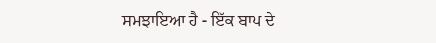ਸਮਝਾਇਆ ਹੈ - ਇੱਕ ਬਾਪ ਦੇ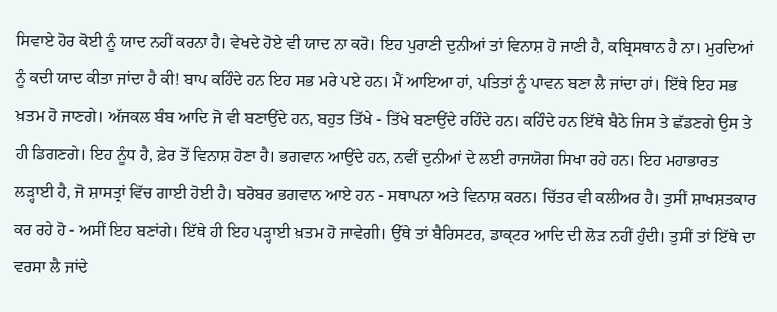ਸਿਵਾਏ ਹੋਰ ਕੋਈ ਨੂੰ ਯਾਦ ਨਹੀਂ ਕਰਨਾ ਹੈ। ਵੇਖਦੇ ਹੋਏ ਵੀ ਯਾਦ ਨਾ ਕਰੋ। ਇਹ ਪੁਰਾਣੀ ਦੁਨੀਆਂ ਤਾਂ ਵਿਨਾਸ਼ ਹੋ ਜਾਣੀ ਹੈ, ਕਬ੍ਰਿਸਥਾਨ ਹੈ ਨਾ। ਮੁਰਦਿਆਂ ਨੂੰ ਕਦੀ ਯਾਦ ਕੀਤਾ ਜਾਂਦਾ ਹੈ ਕੀ! ਬਾਪ ਕਹਿੰਦੇ ਹਨ ਇਹ ਸਭ ਮਰੇ ਪਏ ਹਨ। ਮੈਂ ਆਇਆ ਹਾਂ, ਪਤਿਤਾਂ ਨੂੰ ਪਾਵਨ ਬਣਾ ਲੈ ਜਾਂਦਾ ਹਾਂ। ਇੱਥੇ ਇਹ ਸਭ ਖ਼ਤਮ ਹੋ ਜਾਣਗੇ। ਅੱਜਕਲ ਬੰਬ ਆਦਿ ਜੋ ਵੀ ਬਣਾਉਂਦੇ ਹਨ, ਬਹੁਤ ਤਿੱਖੇ - ਤਿੱਖੇ ਬਣਾਉਂਦੇ ਰਹਿੰਦੇ ਹਨ। ਕਹਿੰਦੇ ਹਨ ਇੱਥੇ ਬੈਠੇ ਜਿਸ ਤੇ ਛੱਡਣਗੇ ਉਸ ਤੇ ਹੀ ਡਿਗਣਗੇ। ਇਹ ਨੂੰਧ ਹੈ, ਫ਼ੇਰ ਤੋਂ ਵਿਨਾਸ਼ ਹੋਣਾ ਹੈ। ਭਗਵਾਨ ਆਉਂਦੇ ਹਨ, ਨਵੀਂ ਦੁਨੀਆਂ ਦੇ ਲਈ ਰਾਜਯੋਗ ਸਿਖਾ ਰਹੇ ਹਨ। ਇਹ ਮਹਾਭਾਰਤ ਲੜ੍ਹਾਈ ਹੈ, ਜੋ ਸ਼ਾਸਤ੍ਰਾਂ ਵਿੱਚ ਗਾਈ ਹੋਈ ਹੈ। ਬਰੋਬਰ ਭਗਵਾਨ ਆਏ ਹਨ - ਸਥਾਪਨਾ ਅਤੇ ਵਿਨਾਸ਼ ਕਰਨ। ਚਿੱਤਰ ਵੀ ਕਲੀਅਰ ਹੈ। ਤੁਸੀਂ ਸ਼ਾਖਸ਼ਤਕਾਰ ਕਰ ਰਹੇ ਹੋ - ਅਸੀਂ ਇਹ ਬਣਾਂਗੇ। ਇੱਥੇ ਹੀ ਇਹ ਪੜ੍ਹਾਈ ਖ਼ਤਮ ਹੋ ਜਾਵੇਗੀ। ਉੱਥੇ ਤਾਂ ਬੈਰਿਸਟਰ, ਡਾਕ੍ਟਰ ਆਦਿ ਦੀ ਲੋੜ ਨਹੀਂ ਹੁੰਦੀ। ਤੁਸੀਂ ਤਾਂ ਇੱਥੇ ਦਾ ਵਰਸਾ ਲੈ ਜਾਂਦੇ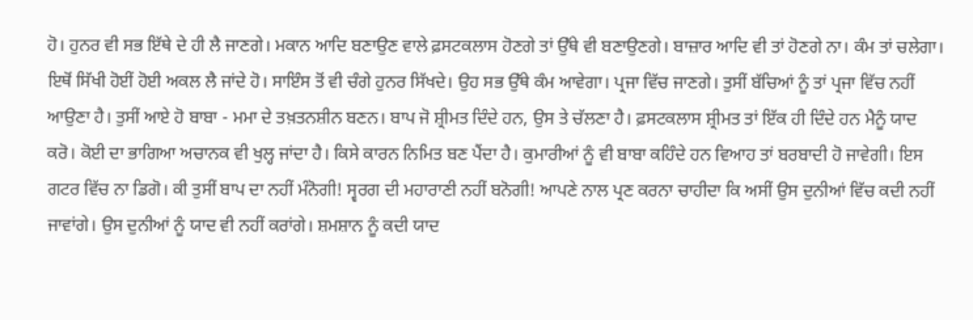ਹੋ। ਹੁਨਰ ਵੀ ਸਭ ਇੱਥੇ ਦੇ ਹੀ ਲੈ ਜਾਣਗੇ। ਮਕਾਨ ਆਦਿ ਬਣਾਉਣ ਵਾਲੇ ਫ਼ਸਟਕਲਾਸ ਹੋਣਗੇ ਤਾਂ ਉੱਥੇ ਵੀ ਬਣਾਉਣਗੇ। ਬਾਜ਼ਾਰ ਆਦਿ ਵੀ ਤਾਂ ਹੋਣਗੇ ਨਾ। ਕੰਮ ਤਾਂ ਚਲੇਗਾ। ਇਥੋਂ ਸਿੱਖੀ ਹੋਈਂ ਹੋਈ ਅਕਲ ਲੈ ਜਾਂਦੇ ਹੋ। ਸਾਇੰਸ ਤੋਂ ਵੀ ਚੰਗੇ ਹੁਨਰ ਸਿੱਖਦੇ। ਉਹ ਸਭ ਉੱਥੇ ਕੰਮ ਆਵੇਗਾ। ਪ੍ਰਜਾ ਵਿੱਚ ਜਾਣਗੇ। ਤੁਸੀਂ ਬੱਚਿਆਂ ਨੂੰ ਤਾਂ ਪ੍ਰਜਾ ਵਿੱਚ ਨਹੀਂ ਆਉਣਾ ਹੈ। ਤੁਸੀਂ ਆਏ ਹੋ ਬਾਬਾ - ਮਮਾ ਦੇ ਤਖ਼ਤਨਸ਼ੀਨ ਬਣਨ। ਬਾਪ ਜੋ ਸ਼੍ਰੀਮਤ ਦਿੰਦੇ ਹਨ, ਉਸ ਤੇ ਚੱਲਣਾ ਹੈ। ਫ਼ਸਟਕਲਾਸ ਸ਼੍ਰੀਮਤ ਤਾਂ ਇੱਕ ਹੀ ਦਿੰਦੇ ਹਨ ਮੈਨੂੰ ਯਾਦ ਕਰੋ। ਕੋਈ ਦਾ ਭਾਗਿਆ ਅਚਾਨਕ ਵੀ ਖੁਲ੍ਹ ਜਾਂਦਾ ਹੈ। ਕਿਸੇ ਕਾਰਨ ਨਿਮਿਤ ਬਣ ਪੈਂਦਾ ਹੈ। ਕੁਮਾਰੀਆਂ ਨੂੰ ਵੀ ਬਾਬਾ ਕਹਿੰਦੇ ਹਨ ਵਿਆਹ ਤਾਂ ਬਰਬਾਦੀ ਹੋ ਜਾਵੇਗੀ। ਇਸ ਗਟਰ ਵਿੱਚ ਨਾ ਡਿਗੋ। ਕੀ ਤੁਸੀਂ ਬਾਪ ਦਾ ਨਹੀਂ ਮੰਨੋਗੀ! ਸ੍ਵਰਗ ਦੀ ਮਹਾਰਾਣੀ ਨਹੀਂ ਬਨੋਗੀ! ਆਪਣੇ ਨਾਲ ਪ੍ਰਣ ਕਰਨਾ ਚਾਹੀਦਾ ਕਿ ਅਸੀਂ ਉਸ ਦੁਨੀਆਂ ਵਿੱਚ ਕਦੀ ਨਹੀਂ ਜਾਵਾਂਗੇ। ਉਸ ਦੁਨੀਆਂ ਨੂੰ ਯਾਦ ਵੀ ਨਹੀਂ ਕਰਾਂਗੇ। ਸ਼ਮਸ਼ਾਨ ਨੂੰ ਕਦੀ ਯਾਦ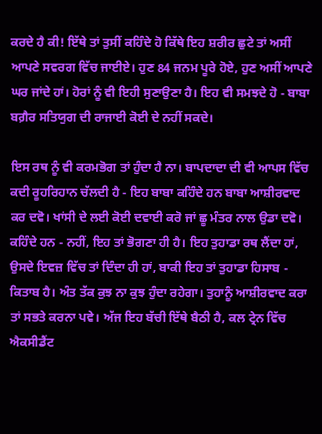ਕਰਦੇ ਹੈ ਕੀ! ਇੱਥੇ ਤਾਂ ਤੁਸੀਂ ਕਹਿੰਦੇ ਹੋ ਕਿੱਥੇ ਇਹ ਸ਼ਰੀਰ ਛੁਟੇ ਤਾਂ ਅਸੀਂ ਆਪਣੇ ਸਵਰਗ ਵਿੱਚ ਜਾਈਏ। ਹੁਣ 84 ਜਨਮ ਪੂਰੇ ਹੋਏ, ਹੁਣ ਅਸੀਂ ਆਪਣੇ ਘਰ ਜਾਂਦੇ ਹਾਂ। ਹੋਰਾਂ ਨੂੰ ਵੀ ਇਹੀ ਸੁਣਾਉਣਾ ਹੈ। ਇਹ ਵੀ ਸਮਝਦੇ ਹੋ - ਬਾਬਾ ਬਗ਼ੈਰ ਸਤਿਯੁਗ ਦੀ ਰਾਜਾਈ ਕੋਈ ਦੇ ਨਹੀਂ ਸਕਦੇ।

ਇਸ ਰਥ ਨੂੰ ਵੀ ਕਰਮਭੋਗ ਤਾਂ ਹੁੰਦਾ ਹੈ ਨਾ। ਬਾਪਦਾਦਾ ਦੀ ਵੀ ਆਪਸ ਵਿੱਚ ਕਦੀ ਰੂਹਰਿਹਾਨ ਚੱਲਦੀ ਹੈ - ਇਹ ਬਾਬਾ ਕਹਿੰਦੇ ਹਨ ਬਾਬਾ ਆਸ਼ੀਰਵਾਦ ਕਰ ਦਵੋ। ਖਾਂਸੀ ਦੇ ਲਈ ਕੋਈ ਦਵਾਈ ਕਰੋ ਜਾਂ ਛੂ ਮੰਤਰ ਨਾਲ ਉਡਾ ਦਵੋ। ਕਹਿੰਦੇ ਹਨ - ਨਹੀਂ, ਇਹ ਤਾਂ ਭੋਗਣਾ ਹੀ ਹੈ। ਇਹ ਤੁਹਾਡਾ ਰਥ ਲੈਂਦਾ ਹਾਂ, ਉਸਦੇ ਇਵਜ਼ ਵਿੱਚ ਤਾਂ ਦਿੰਦਾ ਹੀ ਹਾਂ, ਬਾਕੀ ਇਹ ਤਾਂ ਤੁਹਾਡਾ ਹਿਸਾਬ - ਕਿਤਾਬ ਹੈ। ਅੰਤ ਤੱਕ ਕੁਝ ਨਾ ਕੁਝ ਹੁੰਦਾ ਰਹੇਗਾ। ਤੁਹਾਨੂੰ ਆਸ਼ੀਰਵਾਦ ਕਰਾ ਤਾਂ ਸਭਤੇ ਕਰਨਾ ਪਵੇ। ਅੱਜ ਇਹ ਬੱਚੀ ਇੱਥੇ ਬੈਠੀ ਹੈ, ਕਲ ਟ੍ਰੇਨ ਵਿੱਚ ਐਕਸੀਡੈਂਟ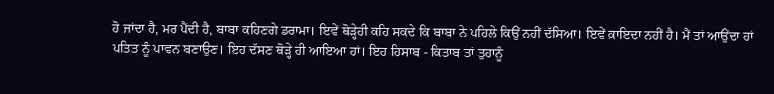ਹੋ ਜਾਂਦਾ ਹੈ, ਮਰ ਪੈਂਦੀ ਹੈ, ਬਾਬਾ ਕਹਿਣਗੇ ਡਰਾਮਾ। ਇਵੇਂ ਥੋੜ੍ਹੇਹੀ ਕਹਿ ਸਕਦੇ ਕਿ ਬਾਬਾ ਨੇ ਪਹਿਲੇ ਕਿਉਂ ਨਹੀਂ ਦੱਸਿਆ। ਇਵੇਂ ਕ਼ਾਇਦਾ ਨਹੀਂ ਹੈ। ਮੈਂ ਤਾਂ ਆਉਂਦਾ ਹਾਂ ਪਤਿਤ ਨੂੰ ਪਾਵਨ ਬਣਾਉਣ। ਇਹ ਦੱਸਣ ਥੋੜ੍ਹੇ ਹੀ ਆਇਆ ਹਾਂ। ਇਹ ਹਿਸਾਬ - ਕਿਤਾਬ ਤਾਂ ਤੁਹਾਨੂੰ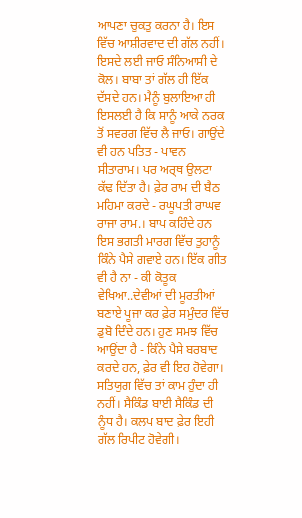ਆਪਣਾ ਚੁਕਤੁ ਕਰਨਾ ਹੈ। ਇਸ ਵਿੱਚ ਆਸ਼ੀਰਵਾਦ ਦੀ ਗੱਲ ਨਹੀਂ। ਇਸਦੇ ਲਈ ਜਾਓ ਸੰਨਿਆਸੀ ਦੇ ਕੋਲ। ਬਾਬਾ ਤਾਂ ਗੱਲ ਹੀ ਇੱਕ ਦੱਸਦੇ ਹਨ। ਮੈਨੂੰ ਬੁਲਾਇਆ ਹੀ ਇਸਲਈ ਹੈ ਕਿ ਸਾਨੂੰ ਆਕੇ ਨਰਕ ਤੋਂ ਸਵਰਗ ਵਿੱਚ ਲੈ ਜਾਓ। ਗਾਉਂਦੇ ਵੀ ਹਨ ਪਤਿਤ - ਪਾਵਨ ਸੀਤਾਰਾਮ। ਪਰ ਅਰ੍ਥ ਉਲਟਾ ਕੱਢ ਦਿੱਤਾ ਹੈ। ਫ਼ੇਰ ਰਾਮ ਦੀ ਬੈਠ ਮਹਿਮਾ ਕਰਦੇ - ਰਘੂਪਤੀ ਰਾਘਵ ਰਾਜਾ ਰਾਮ.। ਬਾਪ ਕਹਿੰਦੇ ਹਨ ਇਸ ਭਗਤੀ ਮਾਰਗ ਵਿੱਚ ਤੁਹਾਨੂੰ ਕਿੰਨੇ ਪੈਸੇ ਗਵਾਏ ਹਨ। ਇੱਕ ਗੀਤ ਵੀ ਹੈ ਨਾ - ਕੀ ਕੋਤੂਕ ਵੇਖਿਆ..ਦੇਵੀਆਂ ਦੀ ਮੂਰਤੀਆਂ ਬਣਾਏ ਪੂਜਾ ਕਰ ਫ਼ੇਰ ਸਮੁੰਦਰ ਵਿੱਚ ਡੁਬੋ ਦਿੰਦੇ ਹਨ। ਹੁਣ ਸਮਝ ਵਿੱਚ ਆਉਂਦਾ ਹੈ - ਕਿੰਨੇ ਪੈਸੇ ਬਰਬਾਦ ਕਰਦੇ ਹਨ, ਫ਼ੇਰ ਵੀ ਇਹ ਹੋਵੇਗਾ। ਸਤਿਯੁਗ ਵਿੱਚ ਤਾਂ ਕਾਮ ਹੁੰਦਾ ਹੀ ਨਹੀਂ। ਸੈਕਿੰਡ ਬਾਈ ਸੈਕਿੰਡ ਦੀ ਨੂੰਧ ਹੈ। ਕਲਪ ਬਾਦ ਫ਼ੇਰ ਇਹੀ ਗੱਲ ਰਿਪੀਟ ਹੋਵੇਗੀ।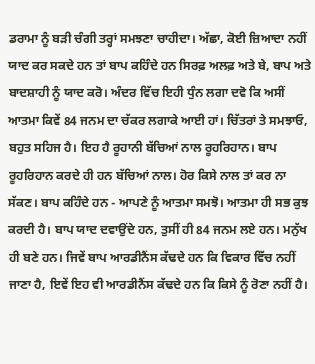ਡਰਾਮਾ ਨੂੰ ਬੜੀ ਚੰਗੀ ਤਰ੍ਹਾਂ ਸਮਝਣਾ ਚਾਹੀਦਾ। ਅੱਛਾ, ਕੋਈ ਜ਼ਿਆਦਾ ਨਹੀਂ ਯਾਦ ਕਰ ਸਕਦੇ ਹਨ ਤਾਂ ਬਾਪ ਕਹਿੰਦੇ ਹਨ ਸਿਰਫ਼ ਅਲਫ਼ ਅਤੇ ਬੇ, ਬਾਪ ਅਤੇ ਬਾਦਸ਼ਾਹੀ ਨੂੰ ਯਾਦ ਕਰੋ। ਅੰਦਰ ਵਿੱਚ ਇਹੀ ਧੁੰਨ ਲਗਾ ਦਵੋ ਕਿ ਅਸੀਂ ਆਤਮਾ ਕਿਵੇਂ 84 ਜਨਮ ਦਾ ਚੱਕਰ ਲਗਾਕੇ ਆਈ ਹਾਂ। ਚਿੱਤਰਾਂ ਤੇ ਸਮਝਾਓ, ਬਹੁਤ ਸਹਿਜ ਹੈ। ਇਹ ਹੈ ਰੂਹਾਨੀ ਬੱਚਿਆਂ ਨਾਲ ਰੂਹਰਿਹਾਨ। ਬਾਪ ਰੂਹਰਿਹਾਨ ਕਰਦੇ ਹੀ ਹਨ ਬੱਚਿਆਂ ਨਾਲ। ਹੋਰ ਕਿਸੇ ਨਾਲ ਤਾਂ ਕਰ ਨਾ ਸੱਕਣ। ਬਾਪ ਕਹਿੰਦੇ ਹਨ - ਆਪਣੇ ਨੂੰ ਆਤਮਾ ਸਮਝੋ। ਆਤਮਾ ਹੀ ਸਭ ਕੁਝ ਕਰਦੀ ਹੈ। ਬਾਪ ਯਾਦ ਦਵਾਉਂਦੇ ਹਨ, ਤੁਸੀਂ ਹੀ 84 ਜਨਮ ਲਏ ਹਨ। ਮਨੁੱਖ ਹੀ ਬਣੇ ਹਨ। ਜਿਵੇਂ ਬਾਪ ਆਰਡੀਨੈਂਸ ਕੱਢਦੇ ਹਨ ਕਿ ਵਿਕਾਰ ਵਿੱਚ ਨਹੀਂ ਜਾਣਾ ਹੈ, ਇਵੇਂ ਇਹ ਵੀ ਆਰਡੀਨੈਂਸ ਕੱਢਦੇ ਹਨ ਕਿ ਕਿਸੇ ਨੂੰ ਰੋਣਾ ਨਹੀਂ ਹੈ।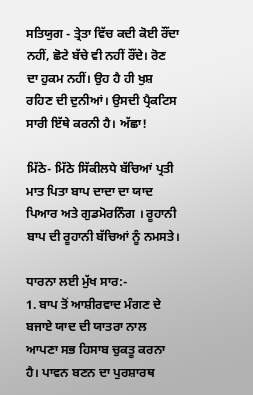ਸਤਿਯੁਗ - ਤ੍ਰੇਤਾ ਵਿੱਚ ਕਦੀ ਕੋਈ ਰੌਂਦਾ ਨਹੀਂ, ਛੋਟੇ ਬੱਚੇ ਵੀ ਨਹੀਂ ਰੌਂਦੇ। ਰੋਣ ਦਾ ਹੁਕਮ ਨਹੀਂ। ਉਹ ਹੈ ਹੀ ਖੁਸ਼ ਰਹਿਣ ਦੀ ਦੁਨੀਆਂ। ਉਸਦੀ ਪ੍ਰੈਕਟਿਸ ਸਾਰੀ ਇੱਥੇ ਕਰਨੀ ਹੈ। ਅੱਛਾ!

ਮਿੱਠੇ- ਮਿੱਠੇ ਸਿੱਕੀਲਧੇ ਬੱਚਿਆਂ ਪ੍ਰਤੀ ਮਾਤ ਪਿਤਾ ਬਾਪ ਦਾਦਾ ਦਾ ਯਾਦ ਪਿਆਰ ਅਤੇ ਗੁਡਮੋਰਨਿੰਗ । ਰੂਹਾਨੀ ਬਾਪ ਦੀ ਰੂਹਾਨੀ ਬੱਚਿਆਂ ਨੂੰ ਨਮਸਤੇ।

ਧਾਰਨਾ ਲਈ ਮੁੱਖ ਸਾਰ:-
1. ਬਾਪ ਤੋਂ ਆਸ਼ੀਰਵਾਦ ਮੰਗਣ ਦੇ ਬਜਾਏ ਯਾਦ ਦੀ ਯਾਤਰਾ ਨਾਲ ਆਪਣਾ ਸਭ ਹਿਸਾਬ ਚੁਕਤੂ ਕਰਨਾ ਹੈ। ਪਾਵਨ ਬਣਨ ਦਾ ਪੁਰਸ਼ਾਰਥ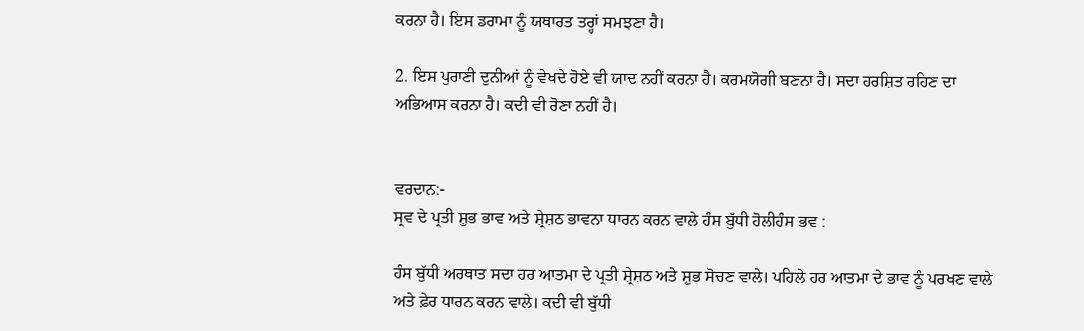ਕਰਨਾ ਹੈ। ਇਸ ਡਰਾਮਾ ਨੂੰ ਯਥਾਰਤ ਤਰ੍ਹਾਂ ਸਮਝਣਾ ਹੈ।

2. ਇਸ ਪੁਰਾਣੀ ਦੁਨੀਆਂ ਨੂੰ ਵੇਖਦੇ ਹੋਏ ਵੀ ਯਾਦ ਨਹੀਂ ਕਰਨਾ ਹੈ। ਕਰਮਯੋਗੀ ਬਣਨਾ ਹੈ। ਸਦਾ ਹਰਸ਼ਿਤ ਰਹਿਣ ਦਾ ਅਭਿਆਸ ਕਰਨਾ ਹੈ। ਕਦੀ ਵੀ ਰੋਣਾ ਨਹੀਂ ਹੈ।


ਵਰਦਾਨ:-
ਸ੍ਰਵ ਦੇ ਪ੍ਰਤੀ ਸ਼ੁਭ ਭਾਵ ਅਤੇ ਸ਼੍ਰੇਸ਼ਠ ਭਾਵਨਾ ਧਾਰਨ ਕਰਨ ਵਾਲੇ ਹੰਸ ਬੁੱਧੀ ਹੋਲੀਹੰਸ ਭਵ :

ਹੰਸ ਬੁੱਧੀ ਅਰਥਾਤ ਸਦਾ ਹਰ ਆਤਮਾ ਦੇ ਪ੍ਰਤੀ ਸ਼੍ਰੇਸ਼ਠ ਅਤੇ ਸ਼ੁਭ ਸੋਚਣ ਵਾਲੇ। ਪਹਿਲੇ ਹਰ ਆਤਮਾ ਦੇ ਭਾਵ ਨੂੰ ਪਰਖਣ ਵਾਲੇ ਅਤੇ ਫ਼ੇਰ ਧਾਰਨ ਕਰਨ ਵਾਲੇ। ਕਦੀ ਵੀ ਬੁੱਧੀ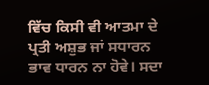ਵਿੱਚ ਕਿਸੀ ਵੀ ਆਤਮਾ ਦੇ ਪ੍ਰਤੀ ਅਸ਼ੁਭ ਜਾਂ ਸਧਾਰਨ ਭਾਵ ਧਾਰਨ ਨਾ ਹੋਵੇ। ਸਦਾ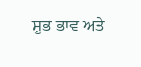ਸ਼ੁਭ ਭਾਵ ਅਤੇ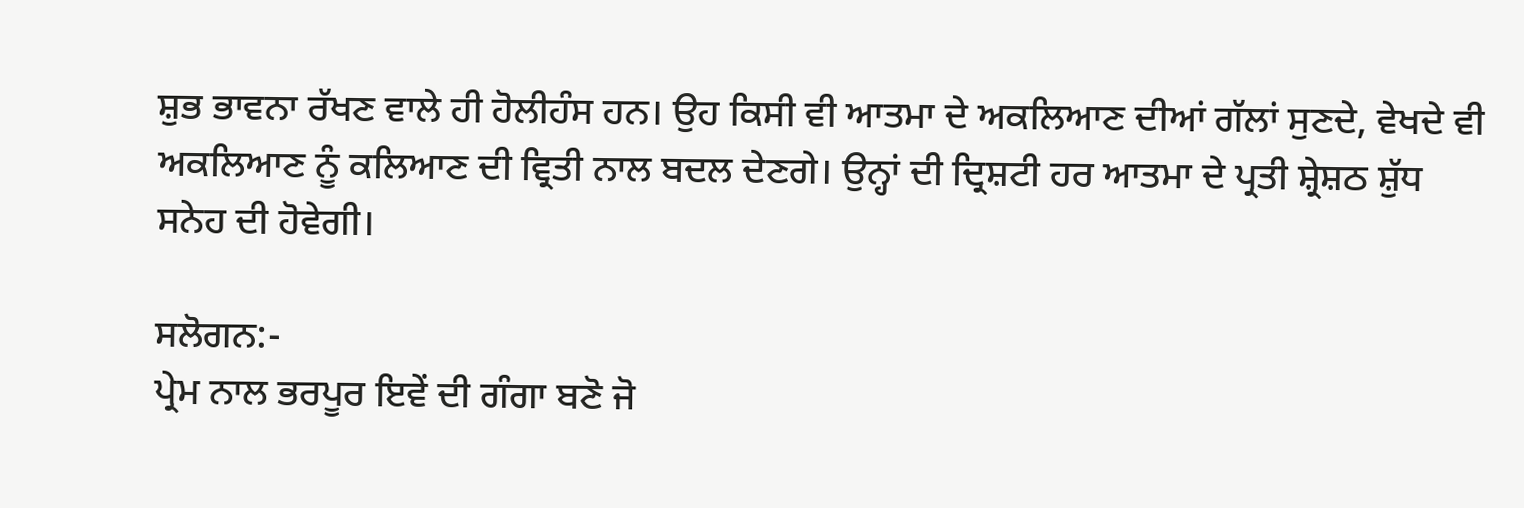ਸ਼ੁਭ ਭਾਵਨਾ ਰੱਖਣ ਵਾਲੇ ਹੀ ਹੋਲੀਹੰਸ ਹਨ। ਉਹ ਕਿਸੀ ਵੀ ਆਤਮਾ ਦੇ ਅਕਲਿਆਣ ਦੀਆਂ ਗੱਲਾਂ ਸੁਣਦੇ, ਵੇਖਦੇ ਵੀ ਅਕਲਿਆਣ ਨੂੰ ਕਲਿਆਣ ਦੀ ਵ੍ਰਿਤੀ ਨਾਲ ਬਦਲ ਦੇਣਗੇ। ਉਨ੍ਹਾਂ ਦੀ ਦ੍ਰਿਸ਼ਟੀ ਹਰ ਆਤਮਾ ਦੇ ਪ੍ਰਤੀ ਸ਼੍ਰੇਸ਼ਠ ਸ਼ੁੱਧ ਸਨੇਹ ਦੀ ਹੋਵੇਗੀ।

ਸਲੋਗਨ:-
ਪ੍ਰੇਮ ਨਾਲ ਭਰਪੂਰ ਇਵੇਂ ਦੀ ਗੰਗਾ ਬਣੋ ਜੋ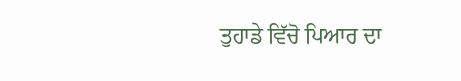ਤੁਹਾਡੇ ਵਿੱਚੋ ਪਿਆਰ ਦਾ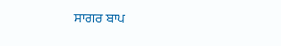ਸਾਗਰ ਬਾਪ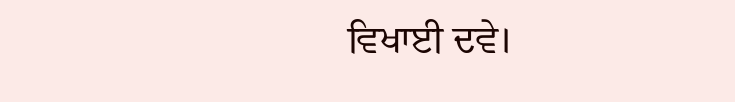ਵਿਖਾਈ ਦਵੇ।